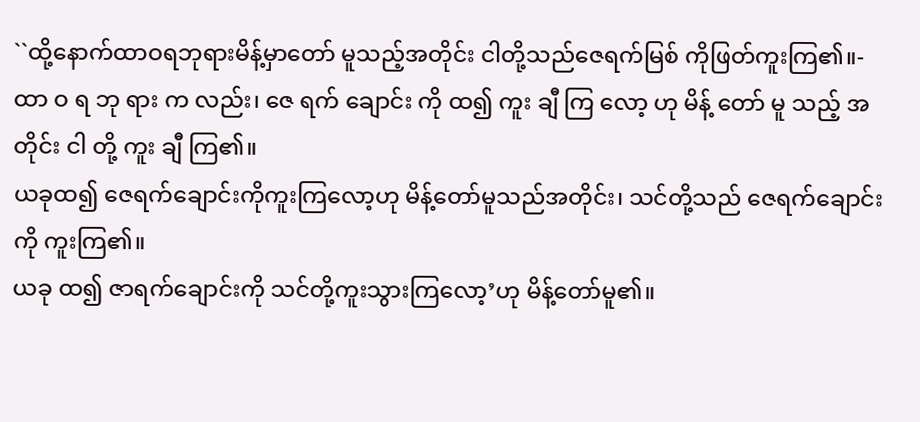``ထို့နောက်ထာဝရဘုရားမိန့်မှာတော် မူသည့်အတိုင်း ငါတို့သည်ဇေရက်မြစ် ကိုဖြတ်ကူးကြ၏။-
ထာ ဝ ရ ဘု ရား က လည်း၊ ဇေ ရက် ချောင်း ကို ထ၍ ကူး ချီ ကြ လော့ ဟု မိန့် တော် မူ သည့် အ တိုင်း ငါ တို့ ကူး ချီ ကြ၏။
ယခုထ၍ ဇေရက်ချောင်းကိုကူးကြလော့ဟု မိန့်တော်မူသည်အတိုင်း၊ သင်တို့သည် ဇေရက်ချောင်းကို ကူးကြ၏။
ယခု ထ၍ ဇာရက်ချောင်းကို သင်တို့ကူးသွားကြလော့’ဟု မိန့်တော်မူ၏။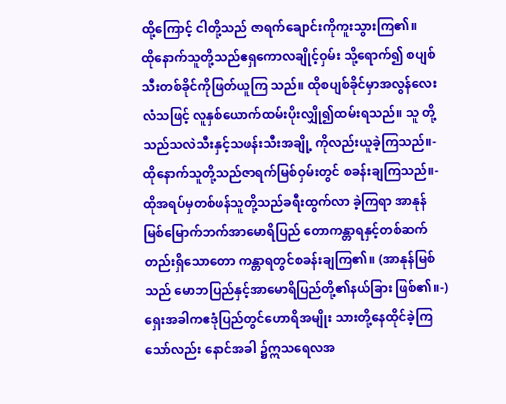ထို့ကြောင့် ငါတို့သည် ဇာရက်ချောင်းကိုကူးသွားကြ၏။
ထိုနောက်သူတို့သည်ဧရှကောလချိုင့်ဝှမ်း သို့ရောက်၍ စပျစ်သီးတစ်ခိုင်ကိုဖြတ်ယူကြ သည်။ ထိုစပျစ်ခိုင်မှာအလွန်လေးလံသဖြင့် လူနှစ်ယောက်ထမ်းပိုးလျှို၍ထမ်းရသည်။ သူ တို့သည်သလဲသီးနှင့်သဖန်းသီးအချို့ ကိုလည်းယူခဲ့ကြသည်။-
ထိုနောက်သူတို့သည်ဇာရက်မြစ်ဝှမ်းတွင် စခန်းချကြသည်။-
ထိုအရပ်မှတစ်ဖန်သူတို့သည်ခရီးထွက်လာ ခဲ့ကြရာ အာနုန်မြစ်မြောက်ဘက်အာမောရိပြည် တောကန္တာရနှင့်တစ်ဆက်တည်းရှိသောတော ကန္တာရတွင်စခန်းချကြ၏။ (အာနုန်မြစ်သည် မောဘပြည်နှင့်အာမောရိပြည်တို့၏နယ်ခြား ဖြစ်၏။-)
ရှေးအခါကဧဒုံပြည်တွင်ဟောရိအမျိုး သားတို့နေထိုင်ခဲ့ကြသော်လည်း နောင်အခါ ၌ဣသရေလအ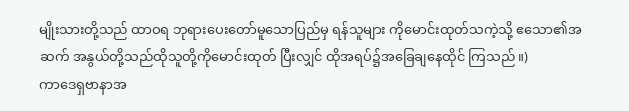မျိုးသားတို့သည် ထာဝရ ဘုရားပေးတော်မူသောပြည်မှ ရန်သူများ ကိုမောင်းထုတ်သကဲ့သို့ ဧသော၏အဆက် အနွယ်တို့သည်ထိုသူတို့ကိုမောင်းထုတ် ပြီးလျှင် ထိုအရပ်၌အခြေချနေထိုင် ကြသည်။)
ကာဒေရှဗာနာအ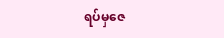ရပ်မှဇေ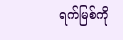ရက်မြစ်ကို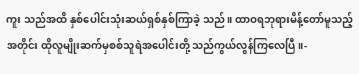ကူး သည်အထိ နှစ်ပေါင်းသုံးဆယ်ရှစ်နှစ်ကြာခဲ့ သည်။ ထာဝရဘုရားမိန့်တော်မူသည့်အတိုင်း ထိုလူမျိုးဆက်မှစစ်သူရဲအပေါင်းတို့ သည်ကွယ်လွန်ကြလေပြီ။-